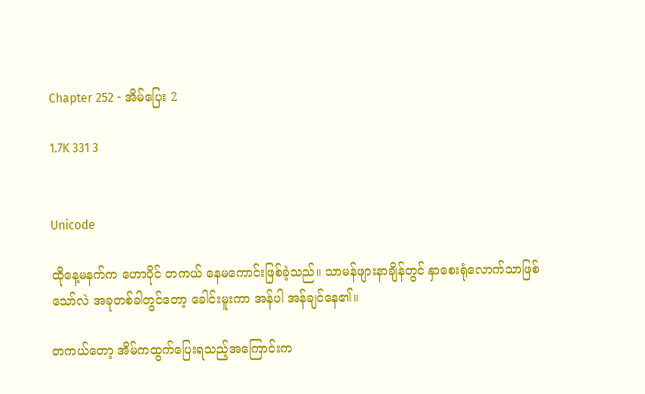Chapter 252 - အိမ်ပြေး 2

1.7K 331 3


Unicode

ထိုနေ့မနက်က ဟောပိုင် တကယ် နေမကောင်းဖြစ်ခဲ့သည်။ သာမန်ဖျားနာချိန်တွင် နှာစေးရုံလောက်သာဖြစ်သော်လဲ အခုတစ်ခါတွင်တော့ ခေါင်းမူးကာ အန်ပါ အန်ချင်နေ၏။

တကယ်တော့ အိမ်ကထွက်ပြေးရသည့်အကြောင်းက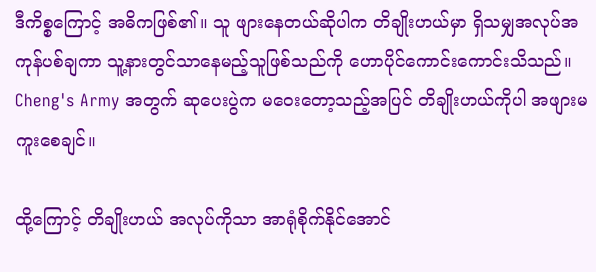ဒီကိစ္စကြောင့် အဓိကဖြစ်၏။ သူ ဖျားနေတယ်ဆိုပါက တိချိုးဟယ်မှာ ရှိသမျှအလုပ်အကုန်ပစ်ချကာ သူ့နားတွင်သာနေမည့်သူဖြစ်သည်ကို ဟောပိုင်ကောင်းကောင်းသိသည်။ Cheng's Army အတွက် ဆုပေးပွဲက မဝေးတော့သည့်အပြင် တိချိုးဟယ်ကိုပါ အဖျားမကူးစေချင်။

ထို့ကြောင့် တိချိုးဟယ် အလုပ်ကိုသာ အာရုံစိုက်နိုင်အောင်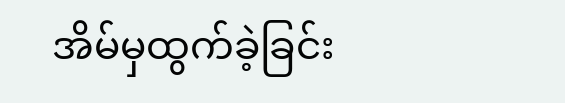အိမ်မှထွက်ခဲ့ခြင်း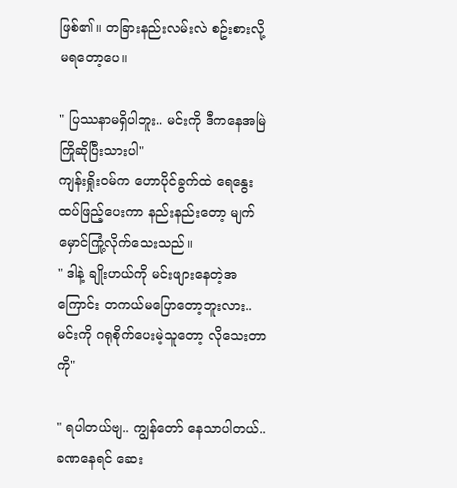ဖြစ်၏။ တခြားနည်းလမ်းလဲ စဥ်းစားလို့မရတော့ပေ။

" ပြဿနာမရှိပါဘူး.. မင်းကို ဒီကနေအမြဲကြိုဆိုပြီးသားပါ"
ကျန်းရှိုးဝမ်က ဟောပိုင်ခွက်ထဲ ရေနွေးထပ်ဖြည့်ပေးကာ နည်းနည်းတော့ မျက်မှောင်ကြုံ့လိုက်သေးသည်။
" ဒါနဲ့ ချိုးဟယ်ကို မင်းဖျားနေတဲ့အကြောင်း တကယ်မပြောတော့ဘူးလား.. မင်းကို ဂရုစိုက်ပေးမဲ့သူတော့ လိုသေးတာကို"

" ရပါတယ်ဗျ.. ကျွန်တော် နေသာပါတယ်.. ခဏနေရင် ဆေး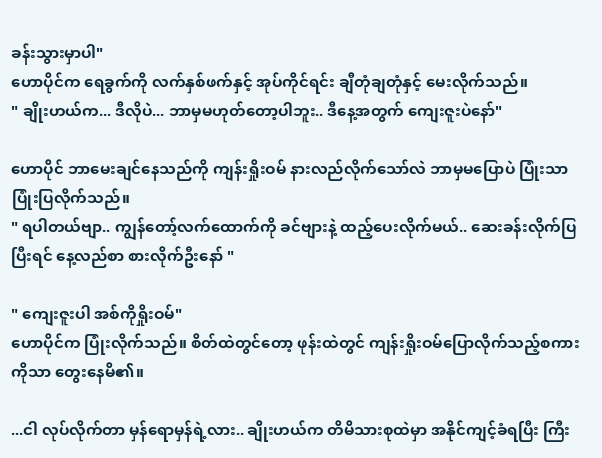ခန်းသွားမှာပါ"
ဟောပိုင်က ရေခွက်ကို လက်နှစ်ဖက်နှင့် အုပ်ကိုင်ရင်း ချီတုံချတုံနှင့် မေးလိုက်သည်။
" ချိုးဟယ်က... ဒီလိုပဲ... ဘာမှမဟုတ်တော့ပါဘူး.. ဒီနေ့အတွက် ကျေးဇူးပဲနော်"

ဟောပိုင် ဘာမေးချင်နေသည်ကို ကျန်းရှိုးဝမ် နားလည်လိုက်သော်လဲ ဘာမှမပြောပဲ ပြုံးသာ ပြုံးပြလိုက်သည်။
" ရပါတယ်ဗျာ.. ကျွန်တော့်လက်ထောက်ကို ခင်ဗျားနဲ့ ထည့်ပေးလိုက်မယ်.. ဆေးခန်းလိုက်ပြပြီးရင် နေ့လည်စာ စားလိုက်ဦးနော် "

" ကျေးဇူးပါ အစ်ကိုရှိုးဝမ်"
ဟောပိုင်က ပြုံးလိုက်သည်။ စိတ်ထဲတွင်တော့ ဖုန်းထဲတွင် ကျန်းရှိုးဝမ်ပြောလိုက်သည့်စကားကိုသာ တွေးနေမိ၏။

...ငါ လုပ်လိုက်တာ မှန်ရောမှန်ရဲ့လား.. ချိုးဟယ်က တိမိသားစုထဲမှာ အနိုင်ကျင့်ခံရပြီး ကြီး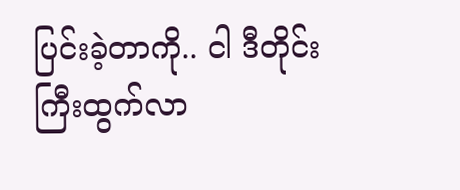ပြင်းခဲ့တာကို.. ငါ ဒီတိုင်းကြီးထွက်လာ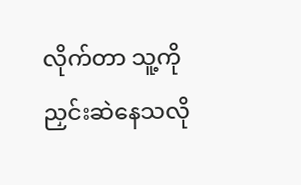လိုက်တာ သူ့ကို ညှင်းဆဲနေသလို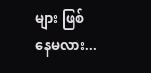များ ဖြစ်နေမလား...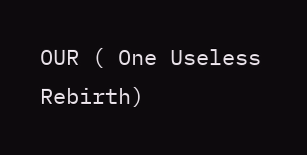OUR ( One Useless Rebirth)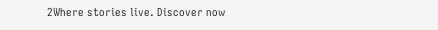2Where stories live. Discover now